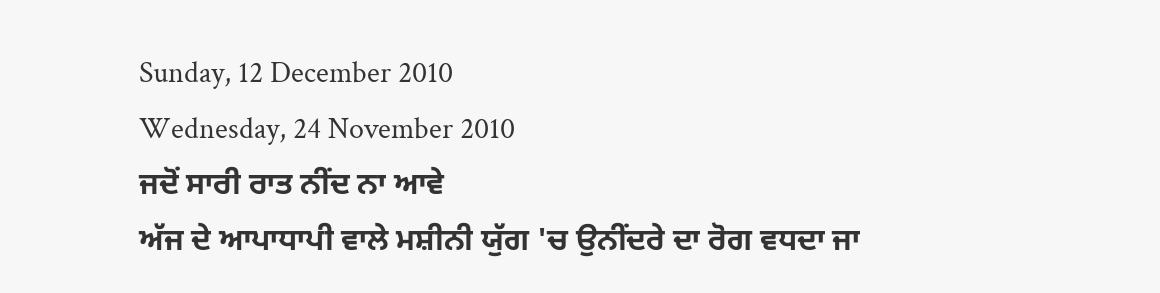Sunday, 12 December 2010
Wednesday, 24 November 2010
ਜਦੋਂ ਸਾਰੀ ਰਾਤ ਨੀਂਦ ਨਾ ਆਵੇ
ਅੱਜ ਦੇ ਆਪਾਧਾਪੀ ਵਾਲੇ ਮਸ਼ੀਨੀ ਯੁੱਗ 'ਚ ਉਨੀਂਦਰੇ ਦਾ ਰੋਗ ਵਧਦਾ ਜਾ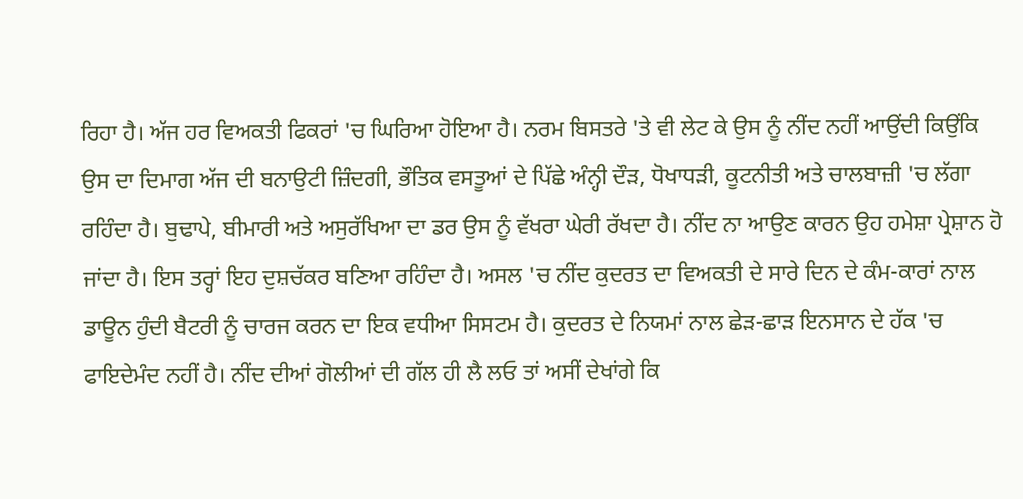ਰਿਹਾ ਹੈ। ਅੱਜ ਹਰ ਵਿਅਕਤੀ ਫਿਕਰਾਂ 'ਚ ਘਿਰਿਆ ਹੋਇਆ ਹੈ। ਨਰਮ ਬਿਸਤਰੇ 'ਤੇ ਵੀ ਲੇਟ ਕੇ ਉਸ ਨੂੰ ਨੀਂਦ ਨਹੀਂ ਆਉਂਦੀ ਕਿਉਂਕਿ ਉਸ ਦਾ ਦਿਮਾਗ ਅੱਜ ਦੀ ਬਨਾਉਟੀ ਜ਼ਿੰਦਗੀ, ਭੌਤਿਕ ਵਸਤੂਆਂ ਦੇ ਪਿੱਛੇ ਅੰਨ੍ਹੀ ਦੌੜ, ਧੋਖਾਧੜੀ, ਕੂਟਨੀਤੀ ਅਤੇ ਚਾਲਬਾਜ਼ੀ 'ਚ ਲੱਗਾ ਰਹਿੰਦਾ ਹੈ। ਬੁਢਾਪੇ, ਬੀਮਾਰੀ ਅਤੇ ਅਸੁਰੱਖਿਆ ਦਾ ਡਰ ਉਸ ਨੂੰ ਵੱਖਰਾ ਘੇਰੀ ਰੱਖਦਾ ਹੈ। ਨੀਂਦ ਨਾ ਆਉਣ ਕਾਰਨ ਉਹ ਹਮੇਸ਼ਾ ਪ੍ਰੇਸ਼ਾਨ ਹੋ ਜਾਂਦਾ ਹੈ। ਇਸ ਤਰ੍ਹਾਂ ਇਹ ਦੁਸ਼ਚੱਕਰ ਬਣਿਆ ਰਹਿੰਦਾ ਹੈ। ਅਸਲ 'ਚ ਨੀਂਦ ਕੁਦਰਤ ਦਾ ਵਿਅਕਤੀ ਦੇ ਸਾਰੇ ਦਿਨ ਦੇ ਕੰਮ-ਕਾਰਾਂ ਨਾਲ ਡਾਊਨ ਹੁੰਦੀ ਬੈਟਰੀ ਨੂੰ ਚਾਰਜ ਕਰਨ ਦਾ ਇਕ ਵਧੀਆ ਸਿਸਟਮ ਹੈ। ਕੁਦਰਤ ਦੇ ਨਿਯਮਾਂ ਨਾਲ ਛੇੜ-ਛਾੜ ਇਨਸਾਨ ਦੇ ਹੱਕ 'ਚ ਫਾਇਦੇਮੰਦ ਨਹੀਂ ਹੈ। ਨੀਂਦ ਦੀਆਂ ਗੋਲੀਆਂ ਦੀ ਗੱਲ ਹੀ ਲੈ ਲਓ ਤਾਂ ਅਸੀਂ ਦੇਖਾਂਗੇ ਕਿ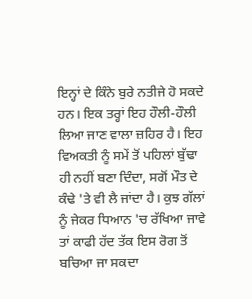ਇਨ੍ਹਾਂ ਦੇ ਕਿੰਨੇ ਬੁਰੇ ਨਤੀਜੇ ਹੋ ਸਕਦੇ ਹਨ। ਇਕ ਤਰ੍ਹਾਂ ਇਹ ਹੌਲੀ-ਹੌਲੀ ਲਿਆ ਜਾਣ ਵਾਲਾ ਜ਼ਹਿਰ ਹੈ। ਇਹ ਵਿਅਕਤੀ ਨੂੰ ਸਮੇਂ ਤੋਂ ਪਹਿਲਾਂ ਬੁੱਢਾ ਹੀ ਨਹੀਂ ਬਣਾ ਦਿੰਦਾ, ਸਗੋਂ ਮੌਤ ਦੇ ਕੰਢੇ 'ਤੇ ਵੀ ਲੈ ਜਾਂਦਾ ਹੈ। ਕੁਝ ਗੱਲਾਂ ਨੂੰ ਜੇਕਰ ਧਿਆਨ 'ਚ ਰੱਖਿਆ ਜਾਵੇ ਤਾਂ ਕਾਫੀ ਹੱਦ ਤੱਕ ਇਸ ਰੋਗ ਤੋਂ ਬਚਿਆ ਜਾ ਸਕਦਾ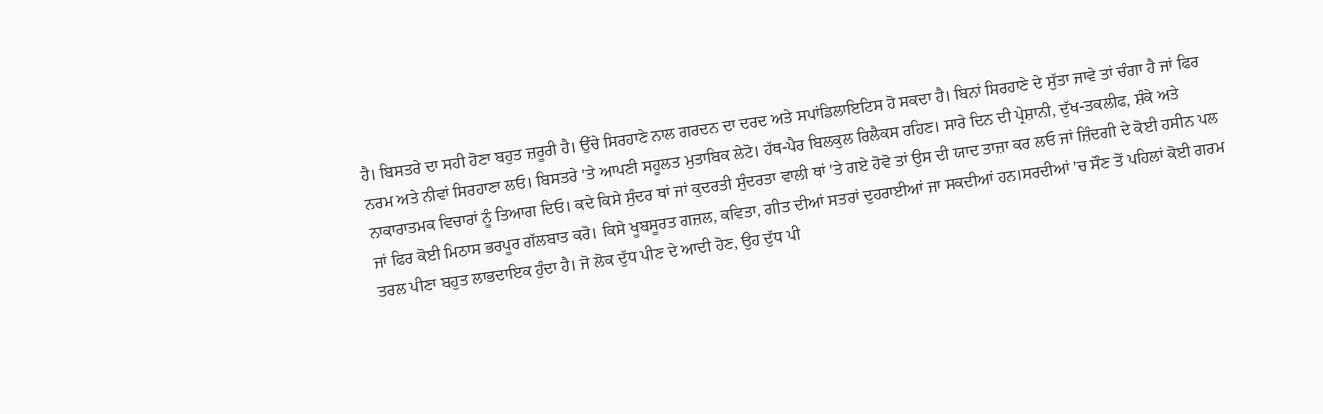ਹੈ। ਬਿਸਤਰੇ ਦਾ ਸਹੀ ਹੋਣਾ ਬਹੁਤ ਜ਼ਰੂਰੀ ਹੈ। ਉੱਚੇ ਸਿਰਹਾਣੇ ਨਾਲ ਗਰਦਨ ਦਾ ਦਰਦ ਅਤੇ ਸਪਾਂਡਿਲਾਇਟਿਸ ਹੋ ਸਕਦਾ ਹੈ। ਬਿਨਾਂ ਸਿਰਹਾਣੇ ਦੇ ਸੁੱਤਾ ਜਾਵੇ ਤਾਂ ਚੰਗਾ ਹੈ ਜਾਂ ਫਿਰ ਨਰਮ ਅਤੇ ਨੀਵਾਂ ਸਿਰਹਾਣਾ ਲਓ। ਬਿਸਤਰੇ 'ਤੇ ਆਪਣੀ ਸਹੂਲਤ ਮੁਤਾਬਿਕ ਲੇਟੋ। ਹੱਥ-ਪੈਰ ਬਿਲਕੁਲ ਰਿਲੈਕਸ ਰਹਿਣ। ਸਾਰੇ ਦਿਨ ਦੀ ਪ੍ਰੇਸ਼ਾਨੀ, ਦੁੱਖ-ਤਕਲੀਫ, ਸ਼ੰਕੇ ਅਤੇ ਨਾਕਾਰਾਤਮਕ ਵਿਚਾਰਾਂ ਨੂੰ ਤਿਆਗ ਦਿਓ। ਕਦੇ ਕਿਸੇ ਸੁੰਦਰ ਥਾਂ ਜਾਂ ਕੁਦਰਤੀ ਸੁੰਦਰਤਾ ਵਾਲੀ ਥਾਂ 'ਤੇ ਗਏ ਹੋਵੋ ਤਾਂ ਉਸ ਦੀ ਯਾਦ ਤਾਜ਼ਾ ਕਰ ਲਓ ਜਾਂ ਜ਼ਿੰਦਗੀ ਦੇ ਕੋਈ ਹਸੀਨ ਪਲ ਜਾਂ ਫਿਰ ਕੋਈ ਮਿਠਾਸ ਭਰਪੂਰ ਗੱਲਬਾਤ ਕਰੋ। ਕਿਸੇ ਖੂਬਸੂਰਤ ਗਜ਼ਲ, ਕਵਿਤਾ, ਗੀਤ ਦੀਆਂ ਸਤਰਾਂ ਦੁਹਰਾਈਆਂ ਜਾ ਸਕਦੀਆਂ ਹਨ।ਸਰਦੀਆਂ 'ਚ ਸੌਣ ਤੋਂ ਪਹਿਲਾਂ ਕੋਈ ਗਰਮ ਤਰਲ ਪੀਣਾ ਬਹੁਤ ਲਾਭਦਾਇਕ ਹੁੰਦਾ ਹੈ। ਜੋ ਲੋਕ ਦੁੱਧ ਪੀਣ ਦੇ ਆਦੀ ਹੋਣ, ਉਹ ਦੁੱਧ ਪੀ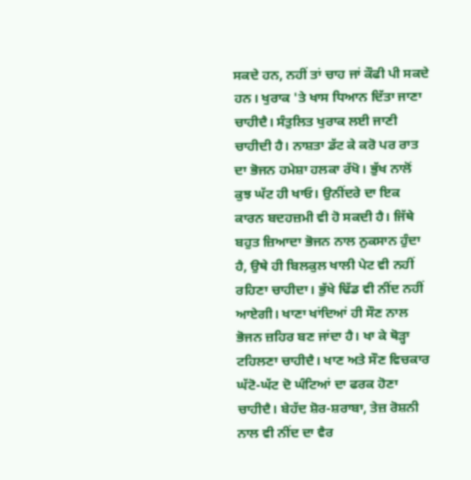ਸਕਦੇ ਹਨ, ਨਹੀਂ ਤਾਂ ਚਾਹ ਜਾਂ ਕੌਫੀ ਪੀ ਸਕਦੇ ਹਨ। ਖੁਰਾਕ 'ਤੇ ਖਾਸ ਧਿਆਨ ਦਿੱਤਾ ਜਾਣਾ ਚਾਹੀਦੈ। ਸੰਤੁਲਿਤ ਖੁਰਾਕ ਲਈ ਜਾਣੀ ਚਾਹੀਦੀ ਹੈ। ਨਾਸ਼ਤਾ ਡੱਟ ਕੇ ਕਰੋ ਪਰ ਰਾਤ ਦਾ ਭੋਜਨ ਹਮੇਸ਼ਾ ਹਲਕਾ ਰੱਖੋ। ਭੁੱਖ ਨਾਲੋਂ ਕੁਝ ਘੱਟ ਹੀ ਖਾਓ। ਉਨੀਂਦਰੇ ਦਾ ਇਕ ਕਾਰਨ ਬਦਹਜ਼ਮੀ ਵੀ ਹੋ ਸਕਦੀ ਹੈ। ਜਿੱਥੇ ਬਹੁਤ ਜ਼ਿਆਦਾ ਭੋਜਨ ਨਾਲ ਨੁਕਸਾਨ ਹੁੰਦਾ ਹੈ, ਉਥੇ ਹੀ ਬਿਲਕੁਲ ਖਾਲੀ ਪੇਟ ਵੀ ਨਹੀਂ ਰਹਿਣਾ ਚਾਹੀਦਾ। ਭੁੱਖੇ ਢਿੱਡ ਵੀ ਨੀਂਦ ਨਹੀਂ ਆਏਗੀ। ਖਾਣਾ ਖਾਂਦਿਆਂ ਹੀ ਸੌਣ ਨਾਲ ਭੋਜਨ ਜ਼ਹਿਰ ਬਣ ਜਾਂਦਾ ਹੈ। ਖਾ ਕੇ ਥੋੜ੍ਹਾ ਟਹਿਲਣਾ ਚਾਹੀਦੈ। ਖਾਣ ਅਤੇ ਸੌਣ ਵਿਚਕਾਰ ਘੱਟੋ-ਘੱਟ ਦੋ ਘੰਟਿਆਂ ਦਾ ਫਰਕ ਹੋਣਾ ਚਾਹੀਦੈ। ਬੇਹੱਦ ਸ਼ੋਰ-ਸ਼ਰਾਬਾ, ਤੇਜ਼ ਰੋਸ਼ਨੀ ਨਾਲ ਵੀ ਨੀਂਦ ਦਾ ਵੈਰ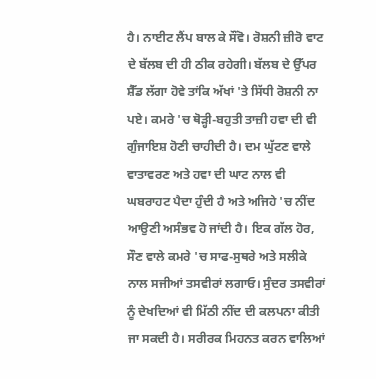ਹੈ। ਨਾਈਟ ਲੈਂਪ ਬਾਲ ਕੇ ਸੌਂਵੋ। ਰੋਸ਼ਨੀ ਜ਼ੀਰੋ ਵਾਟ ਦੇ ਬੱਲਬ ਦੀ ਹੀ ਠੀਕ ਰਹੇਗੀ। ਬੱਲਬ ਦੇ ਉੱਪਰ ਸ਼ੈੱਡ ਲੱਗਾ ਹੋਵੇ ਤਾਂਕਿ ਅੱਖਾਂ 'ਤੇ ਸਿੱਧੀ ਰੋਸ਼ਨੀ ਨਾ ਪਏ। ਕਮਰੇ 'ਚ ਥੋੜ੍ਹੀ-ਬਹੁਤੀ ਤਾਜ਼ੀ ਹਵਾ ਦੀ ਵੀ ਗੁੰਜਾਇਸ਼ ਹੋਣੀ ਚਾਹੀਦੀ ਹੈ। ਦਮ ਘੁੱਟਣ ਵਾਲੇ ਵਾਤਾਵਰਣ ਅਤੇ ਹਵਾ ਦੀ ਘਾਟ ਨਾਲ ਵੀ ਘਬਰਾਹਟ ਪੈਦਾ ਹੁੰਦੀ ਹੈ ਅਤੇ ਅਜਿਹੇ 'ਚ ਨੀਂਦ ਆਉਣੀ ਅਸੰਭਵ ਹੋ ਜਾਂਦੀ ਹੈ। ਇਕ ਗੱਲ ਹੋਰ, ਸੌਣ ਵਾਲੇ ਕਮਰੇ 'ਚ ਸਾਫ-ਸੁਥਰੇ ਅਤੇ ਸਲੀਕੇ ਨਾਲ ਸਜੀਆਂ ਤਸਵੀਰਾਂ ਲਗਾਓ। ਸੁੰਦਰ ਤਸਵੀਰਾਂ ਨੂੰ ਦੇਖਦਿਆਂ ਵੀ ਮਿੱਠੀ ਨੀਂਦ ਦੀ ਕਲਪਨਾ ਕੀਤੀ ਜਾ ਸਕਦੀ ਹੈ। ਸਰੀਰਕ ਮਿਹਨਤ ਕਰਨ ਵਾਲਿਆਂ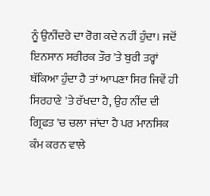ਨੂੰ ਉਨੀਂਦਰੇ ਦਾ ਰੋਗ ਕਦੇ ਨਹੀਂ ਹੁੰਦਾ। ਜਦੋਂ ਇਨਸਾਨ ਸਰੀਰਕ ਤੌਰ 'ਤੇ ਬੁਰੀ ਤਰ੍ਹਾਂ ਥੱਕਿਆ ਹੁੰਦਾ ਹੈ ਤਾਂ ਆਪਣਾ ਸਿਰ ਜਿਵੇਂ ਹੀ ਸਿਰਹਾਣੇ 'ਤੇ ਰੱਖਦਾ ਹੈ, ਉਹ ਨੀਂਦ ਦੀ ਗ੍ਰਿਫਤ 'ਚ ਚਲਾ ਜਾਂਦਾ ਹੈ ਪਰ ਮਾਨਸਿਕ ਕੰਮ ਕਰਨ ਵਾਲੇ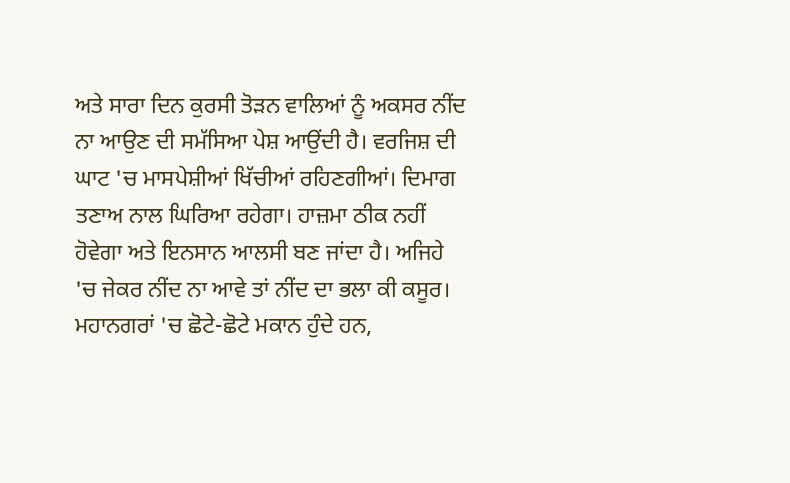ਅਤੇ ਸਾਰਾ ਦਿਨ ਕੁਰਸੀ ਤੋੜਨ ਵਾਲਿਆਂ ਨੂੰ ਅਕਸਰ ਨੀਂਦ ਨਾ ਆਉਣ ਦੀ ਸਮੱਸਿਆ ਪੇਸ਼ ਆਉਂਦੀ ਹੈ। ਵਰਜਿਸ਼ ਦੀ ਘਾਟ 'ਚ ਮਾਸਪੇਸ਼ੀਆਂ ਖਿੱਚੀਆਂ ਰਹਿਣਗੀਆਂ। ਦਿਮਾਗ ਤਣਾਅ ਨਾਲ ਘਿਰਿਆ ਰਹੇਗਾ। ਹਾਜ਼ਮਾ ਠੀਕ ਨਹੀਂ ਹੋਵੇਗਾ ਅਤੇ ਇਨਸਾਨ ਆਲਸੀ ਬਣ ਜਾਂਦਾ ਹੈ। ਅਜਿਹੇ 'ਚ ਜੇਕਰ ਨੀਂਦ ਨਾ ਆਵੇ ਤਾਂ ਨੀਂਦ ਦਾ ਭਲਾ ਕੀ ਕਸੂਰ। ਮਹਾਨਗਰਾਂ 'ਚ ਛੋਟੇ-ਛੋਟੇ ਮਕਾਨ ਹੁੰਦੇ ਹਨ,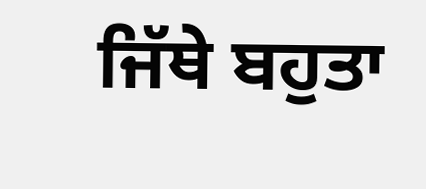ਜਿੱਥੇ ਬਹੁਤਾ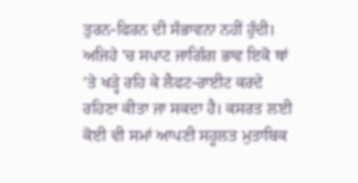ਤੁਰਨ-ਫਿਰਨ ਦੀ ਸੰਭਾਵਨਾ ਨਹੀਂ ਹੁੰਦੀ। ਅਜਿਹੇ 'ਚ ਸਪਾਟ ਜਾਗਿੰਗ ਭਾਵ ਇਕੋ ਥਾਂ 'ਤੇ ਖੜ੍ਹੇ ਰਹਿ ਕੇ ਲੈਫਟ-ਰਾਈਟ ਕਰਦੇ ਰਹਿਣਾ ਕੀਤਾ ਜਾ ਸਕਦਾ ਹੈ। ਕਸਰਤ ਲਈ ਕੋਈ ਵੀ ਸਮਾਂ ਆਪਣੀ ਸਹੂਲਤ ਮੁਤਾਬਿਕ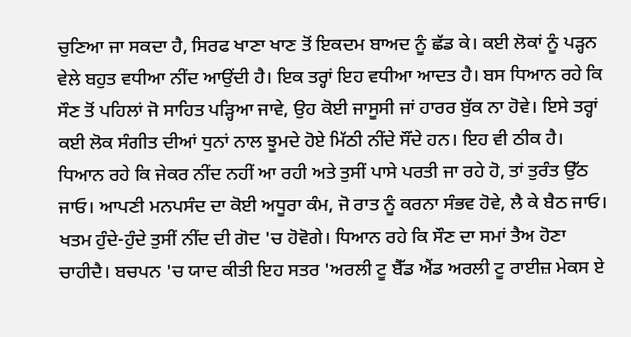ਚੁਣਿਆ ਜਾ ਸਕਦਾ ਹੈ, ਸਿਰਫ ਖਾਣਾ ਖਾਣ ਤੋਂ ਇਕਦਮ ਬਾਅਦ ਨੂੰ ਛੱਡ ਕੇ। ਕਈ ਲੋਕਾਂ ਨੂੰ ਪੜ੍ਹਨ ਵੇਲੇ ਬਹੁਤ ਵਧੀਆ ਨੀਂਦ ਆਉਂਦੀ ਹੈ। ਇਕ ਤਰ੍ਹਾਂ ਇਹ ਵਧੀਆ ਆਦਤ ਹੈ। ਬਸ ਧਿਆਨ ਰਹੇ ਕਿ ਸੌਣ ਤੋਂ ਪਹਿਲਾਂ ਜੋ ਸਾਹਿਤ ਪੜ੍ਹਿਆ ਜਾਵੇ, ਉਹ ਕੋਈ ਜਾਸੂਸੀ ਜਾਂ ਹਾਰਰ ਬੁੱਕ ਨਾ ਹੋਵੇ। ਇਸੇ ਤਰ੍ਹਾਂ ਕਈ ਲੋਕ ਸੰਗੀਤ ਦੀਆਂ ਧੁਨਾਂ ਨਾਲ ਝੂਮਦੇ ਹੋਏ ਮਿੱਠੀ ਨੀਂਦੇ ਸੌਂਦੇ ਹਨ। ਇਹ ਵੀ ਠੀਕ ਹੈ। ਧਿਆਨ ਰਹੇ ਕਿ ਜੇਕਰ ਨੀਂਦ ਨਹੀਂ ਆ ਰਹੀ ਅਤੇ ਤੁਸੀਂ ਪਾਸੇ ਪਰਤੀ ਜਾ ਰਹੇ ਹੋ, ਤਾਂ ਤੁਰੰਤ ਉੱਠ ਜਾਓ। ਆਪਣੀ ਮਨਪਸੰਦ ਦਾ ਕੋਈ ਅਧੂਰਾ ਕੰਮ, ਜੋ ਰਾਤ ਨੂੰ ਕਰਨਾ ਸੰਭਵ ਹੋਵੇ, ਲੈ ਕੇ ਬੈਠ ਜਾਓ। ਖਤਮ ਹੁੰਦੇ-ਹੁੰਦੇ ਤੁਸੀਂ ਨੀਂਦ ਦੀ ਗੋਦ 'ਚ ਹੋਵੋਗੇ। ਧਿਆਨ ਰਹੇ ਕਿ ਸੌਣ ਦਾ ਸਮਾਂ ਤੈਅ ਹੋਣਾ ਚਾਹੀਦੈ। ਬਚਪਨ 'ਚ ਯਾਦ ਕੀਤੀ ਇਹ ਸਤਰ 'ਅਰਲੀ ਟੂ ਬੈੱਡ ਐਂਡ ਅਰਲੀ ਟੂ ਰਾਈਜ਼ ਮੇਕਸ ਏ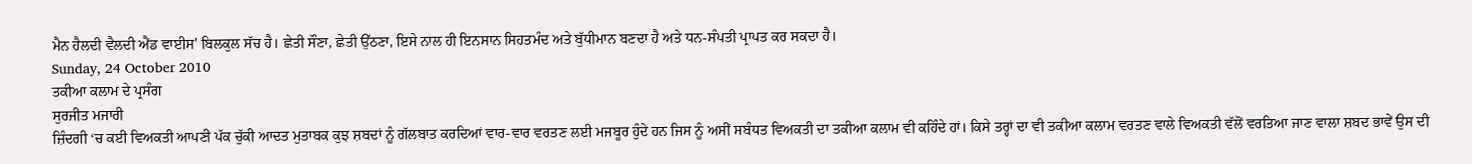ਮੈਨ ਹੈਲਦੀ ਵੈਲਦੀ ਐਂਡ ਵਾਈਸ' ਬਿਲਕੁਲ ਸੱਚ ਹੈ। ਛੇਤੀ ਸੌਣਾ, ਛੇਤੀ ਉੱਠਣਾ, ਇਸੇ ਨਾਲ ਹੀ ਇਨਸਾਨ ਸਿਹਤਮੰਦ ਅਤੇ ਬੁੱਧੀਮਾਨ ਬਣਦਾ ਹੈ ਅਤੇ ਧਨ-ਸੰਪਤੀ ਪ੍ਰਾਪਤ ਕਰ ਸਕਦਾ ਹੈ।
Sunday, 24 October 2010
ਤਕੀਆ ਕਲਾਮ ਦੇ ਪ੍ਰਸੰਗ
ਸੁਰਜੀਤ ਮਜਾਰੀ
ਜ਼ਿੰਦਗੀ ‘ਚ ਕਈ ਵਿਅਕਤੀ ਆਪਣੀ ਪੱਕ ਚੁੱਕੀ ਆਦਤ ਮੁਤਾਬਕ ਕੁਝ ਸ਼ਬਦਾਂ ਨੂੰ ਗੱਲਬਾਤ ਕਰਦਿਆਂ ਵਾਰ-ਵਾਰ ਵਰਤਣ ਲਈ ਮਜਬੂਰ ਹੁੰਦੇ ਹਨ ਜਿਸ ਨੂੰ ਅਸੀਂ ਸਬੰਧਤ ਵਿਅਕਤੀ ਦਾ ਤਕੀਆ ਕਲਾਮ ਵੀ ਕਹਿੰਦੇ ਹਾਂ। ਕਿਸੇ ਤਰ੍ਹਾਂ ਦਾ ਵੀ ਤਕੀਆ ਕਲਾਮ ਵਰਤਣ ਵਾਲੇ ਵਿਅਕਤੀ ਵੱਲੋਂ ਵਰਤਿਆ ਜਾਣ ਵਾਲਾ ਸ਼ਬਦ ਭਾਵੇਂ ਉਸ ਦੀ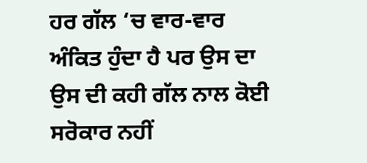ਹਰ ਗੱਲ ‘ਚ ਵਾਰ-ਵਾਰ ਅੰਕਿਤ ਹੁੰਦਾ ਹੈ ਪਰ ਉਸ ਦਾ ਉਸ ਦੀ ਕਹੀ ਗੱਲ ਨਾਲ ਕੋਈ ਸਰੋਕਾਰ ਨਹੀਂ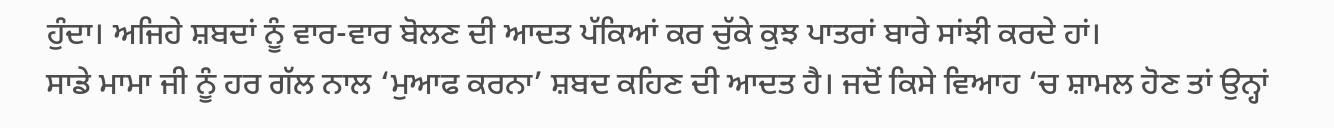ਹੁੰਦਾ। ਅਜਿਹੇ ਸ਼ਬਦਾਂ ਨੂੰ ਵਾਰ-ਵਾਰ ਬੋਲਣ ਦੀ ਆਦਤ ਪੱਕਿਆਂ ਕਰ ਚੁੱਕੇ ਕੁਝ ਪਾਤਰਾਂ ਬਾਰੇ ਸਾਂਝੀ ਕਰਦੇ ਹਾਂ।
ਸਾਡੇ ਮਾਮਾ ਜੀ ਨੂੰ ਹਰ ਗੱਲ ਨਾਲ ‘ਮੁਆਫ ਕਰਨਾ’ ਸ਼ਬਦ ਕਹਿਣ ਦੀ ਆਦਤ ਹੈ। ਜਦੋਂ ਕਿਸੇ ਵਿਆਹ ‘ਚ ਸ਼ਾਮਲ ਹੋਣ ਤਾਂ ਉਨ੍ਹਾਂ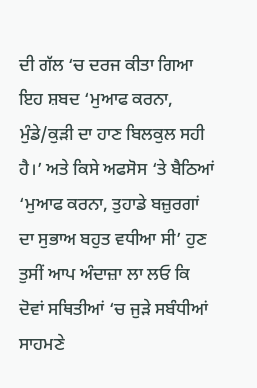ਦੀ ਗੱਲ ‘ਚ ਦਰਜ ਕੀਤਾ ਗਿਆ ਇਹ ਸ਼ਬਦ ‘ਮੁਆਫ ਕਰਨਾ, ਮੁੰਡੇ/ਕੁੜੀ ਦਾ ਹਾਣ ਬਿਲਕੁਲ ਸਹੀ ਹੈ।’ ਅਤੇ ਕਿਸੇ ਅਫਸੋਸ ‘ਤੇ ਬੈਠਿਆਂ ‘ਮੁਆਫ ਕਰਨਾ, ਤੁਹਾਡੇ ਬਜ਼ੁਰਗਾਂ ਦਾ ਸੁਭਾਅ ਬਹੁਤ ਵਧੀਆ ਸੀ’ ਹੁਣ ਤੁਸੀਂ ਆਪ ਅੰਦਾਜ਼ਾ ਲਾ ਲਓ ਕਿ ਦੋਵਾਂ ਸਥਿਤੀਆਂ ‘ਚ ਜੁੜੇ ਸਬੰਧੀਆਂ ਸਾਹਮਣੇ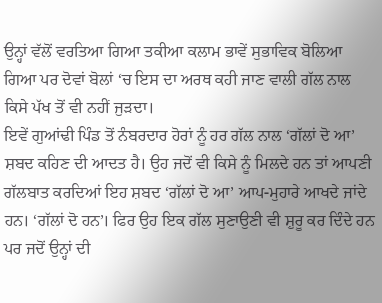ਉਨ੍ਹਾਂ ਵੱਲੋਂ ਵਰਤਿਆ ਗਿਆ ਤਕੀਆ ਕਲਾਮ ਭਾਵੇਂ ਸੁਭਾਵਿਕ ਬੋਲਿਆ ਗਿਆ ਪਰ ਦੋਵਾਂ ਬੋਲਾਂ ‘ਚ ਇਸ ਦਾ ਅਰਥ ਕਹੀ ਜਾਣ ਵਾਲੀ ਗੱਲ ਨਾਲ ਕਿਸੇ ਪੱਖ ਤੋਂ ਵੀ ਨਹੀਂ ਜੁੜਦਾ।
ਇਵੇਂ ਗੁਆਂਢੀ ਪਿੰਡ ਤੋਂ ਨੰਬਰਦਾਰ ਹੋਰਾਂ ਨੂੰ ਹਰ ਗੱਲ ਨਾਲ ‘ਗੱਲਾਂ ਦੋ ਆ’ ਸ਼ਬਦ ਕਹਿਣ ਦੀ ਆਦਤ ਹੈ। ਉਹ ਜਦੋਂ ਵੀ ਕਿਸੇ ਨੂੰ ਮਿਲਦੇ ਹਨ ਤਾਂ ਆਪਣੀ ਗੱਲਬਾਤ ਕਰਦਿਆਂ ਇਹ ਸ਼ਬਦ ‘ਗੱਲਾਂ ਦੋ ਆ’ ਆਪ-ਮੁਹਾਰੇ ਆਖਦੇ ਜਾਂਦੇ ਹਨ। ‘ਗੱਲਾਂ ਦੋ ਹਨ’। ਫਿਰ ਉਹ ਇਕ ਗੱਲ ਸੁਣਾਉਣੀ ਵੀ ਸ਼ੁਰੂ ਕਰ ਦਿੰਦੇ ਹਨ ਪਰ ਜਦੋਂ ਉਨ੍ਹਾਂ ਦੀ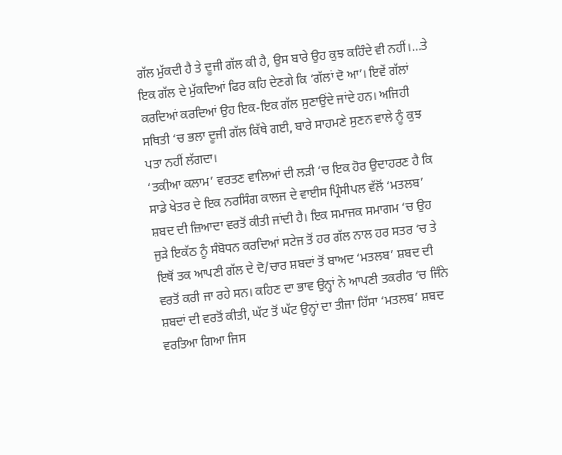ਗੱਲ ਮੁੱਕਦੀ ਹੈ ਤੇ ਦੂਜੀ ਗੱਲ ਕੀ ਹੈ, ਉਸ ਬਾਰੇ ਉਹ ਕੁਝ ਕਹਿੰਦੇ ਵੀ ਨਹੀਂ।…ਤੇ ਇਕ ਗੱਲ ਦੇ ਮੁੱਕਦਿਆਂ ਫਿਰ ਕਹਿ ਦੇਣਗੇ ਕਿ ‘ਗੱਲਾਂ ਦੋ ਆ’। ਇਵੇਂ ਗੱਲਾਂ ਕਰਦਿਆਂ ਕਰਦਿਆਂ ਉਹ ਇਕ-ਇਕ ਗੱਲ ਸੁਣਾਉਂਦੇ ਜਾਂਦੇ ਹਨ। ਅਜਿਹੀ ਸਥਿਤੀ ‘ਚ ਭਲਾ ਦੂਜੀ ਗੱਲ ਕਿੱਥੇ ਗਈ, ਬਾਰੇ ਸਾਹਮਣੇ ਸੁਣਨ ਵਾਲੇ ਨੂੰ ਕੁਝ ਪਤਾ ਨਹੀਂ ਲੱਗਦਾ।
‘ਤਕੀਆ ਕਲਾਮ’ ਵਰਤਣ ਵਾਲਿਆਂ ਦੀ ਲੜੀ ‘ਚ ਇਕ ਹੋਰ ਉਦਾਹਰਣ ਹੈ ਕਿ ਸਾਡੇ ਖੇਤਰ ਦੇ ਇਕ ਨਰਸਿੰਗ ਕਾਲਜ ਦੇ ਵਾਈਸ ਪ੍ਰਿੰਸੀਪਲ ਵੱਲੋਂ ‘ਮਤਲਬ’ ਸ਼ਬਦ ਦੀ ਜ਼ਿਆਦਾ ਵਰਤੋਂ ਕੀਤੀ ਜਾਂਦੀ ਹੈ। ਇਕ ਸਮਾਜਕ ਸਮਾਗਮ ‘ਚ ਉਹ ਜੁੜੇ ਇਕੱਠ ਨੂੰ ਸੰਬੋਧਨ ਕਰਦਿਆਂ ਸਟੇਜ ਤੋਂ ਹਰ ਗੱਲ ਨਾਲ ਹਰ ਸਤਰ ‘ਚ ਤੇ ਇਥੋਂ ਤਕ ਆਪਣੀ ਗੱਲ ਦੇ ਦੋ/ਚਾਰ ਸ਼ਬਦਾਂ ਤੋਂ ਬਾਅਦ ‘ਮਤਲਬ’ ਸ਼ਬਦ ਦੀ ਵਰਤੋਂ ਕਰੀ ਜਾ ਰਹੇ ਸਨ। ਕਹਿਣ ਦਾ ਭਾਵ ਉਨ੍ਹਾਂ ਨੇ ਆਪਣੀ ਤਕਰੀਰ ‘ਚ ਜਿੰਨੇ ਸ਼ਬਦਾਂ ਦੀ ਵਰਤੋਂ ਕੀਤੀ, ਘੱਟ ਤੋਂ ਘੱਟ ਉਨ੍ਹਾਂ ਦਾ ਤੀਜਾ ਹਿੱਸਾ ‘ਮਤਲਬ’ ਸ਼ਬਦ ਵਰਤਿਆ ਗਿਆ ਜਿਸ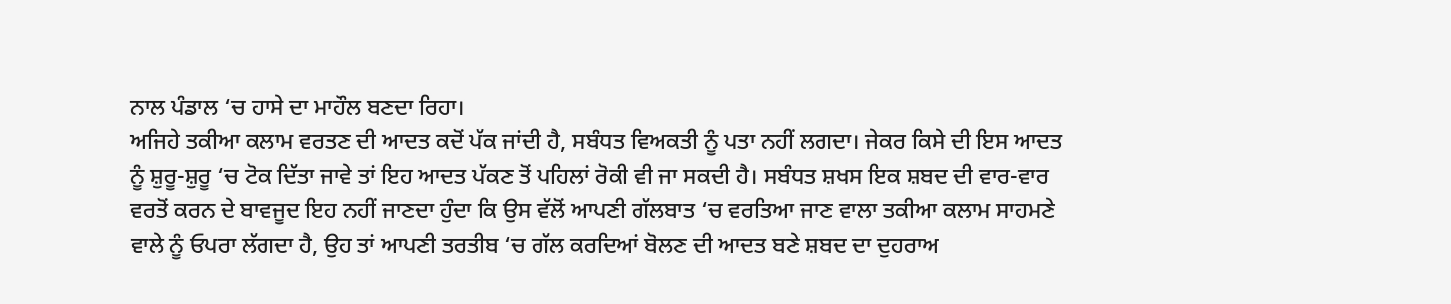ਨਾਲ ਪੰਡਾਲ ‘ਚ ਹਾਸੇ ਦਾ ਮਾਹੌਲ ਬਣਦਾ ਰਿਹਾ।
ਅਜਿਹੇ ਤਕੀਆ ਕਲਾਮ ਵਰਤਣ ਦੀ ਆਦਤ ਕਦੋਂ ਪੱਕ ਜਾਂਦੀ ਹੈ, ਸਬੰਧਤ ਵਿਅਕਤੀ ਨੂੰ ਪਤਾ ਨਹੀਂ ਲਗਦਾ। ਜੇਕਰ ਕਿਸੇ ਦੀ ਇਸ ਆਦਤ ਨੂੰ ਸ਼ੁਰੂ-ਸ਼ੁਰੂ ‘ਚ ਟੋਕ ਦਿੱਤਾ ਜਾਵੇ ਤਾਂ ਇਹ ਆਦਤ ਪੱਕਣ ਤੋਂ ਪਹਿਲਾਂ ਰੋਕੀ ਵੀ ਜਾ ਸਕਦੀ ਹੈ। ਸਬੰਧਤ ਸ਼ਖਸ ਇਕ ਸ਼ਬਦ ਦੀ ਵਾਰ-ਵਾਰ ਵਰਤੋਂ ਕਰਨ ਦੇ ਬਾਵਜੂਦ ਇਹ ਨਹੀਂ ਜਾਣਦਾ ਹੁੰਦਾ ਕਿ ਉਸ ਵੱਲੋਂ ਆਪਣੀ ਗੱਲਬਾਤ ‘ਚ ਵਰਤਿਆ ਜਾਣ ਵਾਲਾ ਤਕੀਆ ਕਲਾਮ ਸਾਹਮਣੇ ਵਾਲੇ ਨੂੰ ਓਪਰਾ ਲੱਗਦਾ ਹੈ, ਉਹ ਤਾਂ ਆਪਣੀ ਤਰਤੀਬ ‘ਚ ਗੱਲ ਕਰਦਿਆਂ ਬੋਲਣ ਦੀ ਆਦਤ ਬਣੇ ਸ਼ਬਦ ਦਾ ਦੁਹਰਾਅ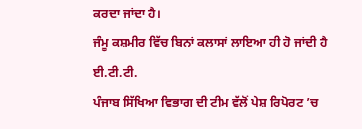ਕਰਦਾ ਜਾਂਦਾ ਹੈ।
ਜੰਮੂ ਕਸ਼ਮੀਰ ਵਿੱਚ ਬਿਨਾਂ ਕਲਾਸਾਂ ਲਾਇਆ ਹੀ ਹੋ ਜਾਂਦੀ ਹੈ ਈ.ਟੀ.ਟੀ.
ਪੰਜਾਬ ਸਿੱਖਿਆ ਵਿਭਾਗ ਦੀ ਟੀਮ ਵੱਲੋਂ ਪੇਸ਼ ਰਿਪੋਰਟ ’ਚ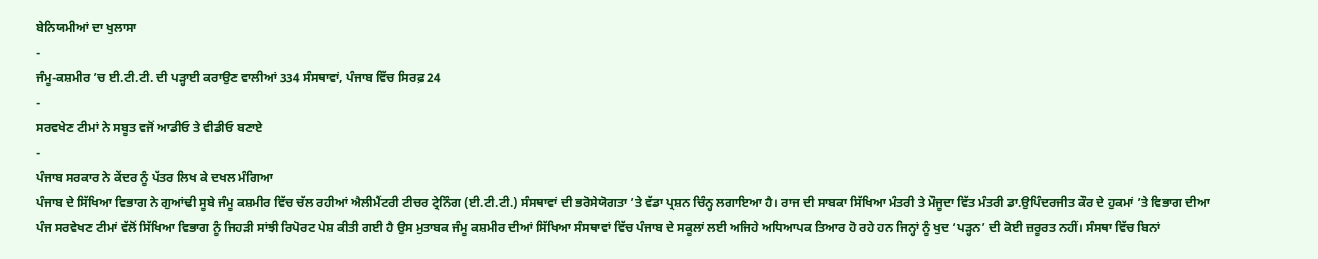ਬੇਨਿਯਮੀਆਂ ਦਾ ਖੁਲਾਸਾ
-
ਜੰਮੂ-ਕਸ਼ਮੀਰ ’ਚ ਈ.ਟੀ.ਟੀ. ਦੀ ਪੜ੍ਹਾਈ ਕਰਾਉਣ ਵਾਲੀਆਂ 334 ਸੰਸਥਾਵਾਂ, ਪੰਜਾਬ ਵਿੱਚ ਸਿਰਫ਼ 24
-
ਸਰਵਖੇਣ ਟੀਮਾਂ ਨੇ ਸਬੂਤ ਵਜੋਂ ਆਡੀਓ ਤੇ ਵੀਡੀਓ ਬਣਾਏ
-
ਪੰਜਾਬ ਸਰਕਾਰ ਨੇ ਕੇਂਦਰ ਨੂੰ ਪੱਤਰ ਲਿਖ ਕੇ ਦਖਲ ਮੰਗਿਆ
ਪੰਜਾਬ ਦੇ ਸਿੱਖਿਆ ਵਿਭਾਗ ਨੇ ਗੁਆਂਢੀ ਸੂਬੇ ਜੰਮੂ ਕਸ਼ਮੀਰ ਵਿੱਚ ਚੱਲ ਰਹੀਆਂ ਐਲੀਮੈਂਟਰੀ ਟੀਚਰ ਟ੍ਰੇਨਿੰਗ (ਈ.ਟੀ.ਟੀ.) ਸੰਸਥਾਵਾਂ ਦੀ ਭਰੋਸੇਯੋਗਤਾ ’ਤੇ ਵੱਡਾ ਪ੍ਰਸ਼ਨ ਚਿੰਨ੍ਹ ਲਗਾਇਆ ਹੈ। ਰਾਜ ਦੀ ਸਾਬਕਾ ਸਿੱਖਿਆ ਮੰਤਰੀ ਤੇ ਮੌਜੂਦਾ ਵਿੱਤ ਮੰਤਰੀ ਡਾ.ਉਪਿੰਦਰਜੀਤ ਕੌਰ ਦੇ ਹੁਕਮਾਂ ’ਤੇ ਵਿਭਾਗ ਦੀਆ ਪੰਜ ਸਰਵੇਖਣ ਟੀਮਾਂ ਵੱਲੋਂ ਸਿੱਖਿਆ ਵਿਭਾਗ ਨੂੰ ਜਿਹੜੀ ਸਾਂਝੀ ਰਿਪੋਰਟ ਪੇਸ਼ ਕੀਤੀ ਗਈ ਹੈ ਉਸ ਮੁਤਾਬਕ ਜੰਮੂ ਕਸ਼ਮੀਰ ਦੀਆਂ ਸਿੱਖਿਆ ਸੰਸਥਾਵਾਂ ਵਿੱਚ ਪੰਜਾਬ ਦੇ ਸਕੂਲਾਂ ਲਈ ਅਜਿਹੇ ਅਧਿਆਪਕ ਤਿਆਰ ਹੋ ਰਹੇ ਹਨ ਜਿਨ੍ਹਾਂ ਨੂੰ ਖੁਦ ‘ਪੜ੍ਹਨ’ ਦੀ ਕੋਈ ਜ਼ਰੂਰਤ ਨਹੀਂ। ਸੰਸਥਾ ਵਿੱਚ ਬਿਨਾਂ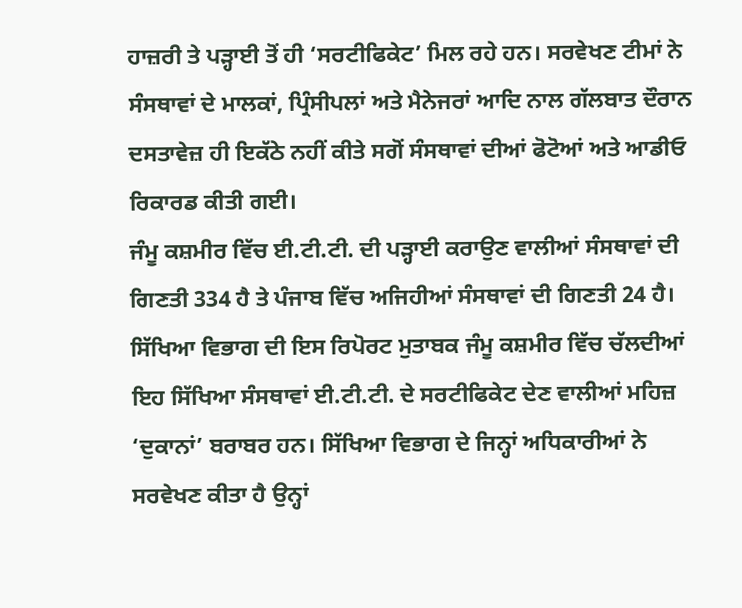ਹਾਜ਼ਰੀ ਤੇ ਪੜ੍ਹਾਈ ਤੋਂ ਹੀ ‘ਸਰਟੀਫਿਕੇਟ’ ਮਿਲ ਰਹੇ ਹਨ। ਸਰਵੇਖਣ ਟੀਮਾਂ ਨੇ ਸੰਸਥਾਵਾਂ ਦੇ ਮਾਲਕਾਂ, ਪ੍ਰਿੰਸੀਪਲਾਂ ਅਤੇ ਮੈਨੇਜਰਾਂ ਆਦਿ ਨਾਲ ਗੱਲਬਾਤ ਦੌਰਾਨ ਦਸਤਾਵੇਜ਼ ਹੀ ਇਕੱਠੇ ਨਹੀਂ ਕੀਤੇ ਸਗੋਂ ਸੰਸਥਾਵਾਂ ਦੀਆਂ ਫੋਟੋਆਂ ਅਤੇ ਆਡੀਓ ਰਿਕਾਰਡ ਕੀਤੀ ਗਈ।
ਜੰਮੂ ਕਸ਼ਮੀਰ ਵਿੱਚ ਈ.ਟੀ.ਟੀ. ਦੀ ਪੜ੍ਹਾਈ ਕਰਾਉਣ ਵਾਲੀਆਂ ਸੰਸਥਾਵਾਂ ਦੀ ਗਿਣਤੀ 334 ਹੈ ਤੇ ਪੰਜਾਬ ਵਿੱਚ ਅਜਿਹੀਆਂ ਸੰਸਥਾਵਾਂ ਦੀ ਗਿਣਤੀ 24 ਹੈ। ਸਿੱਖਿਆ ਵਿਭਾਗ ਦੀ ਇਸ ਰਿਪੋਰਟ ਮੁਤਾਬਕ ਜੰਮੂ ਕਸ਼ਮੀਰ ਵਿੱਚ ਚੱਲਦੀਆਂ ਇਹ ਸਿੱਖਿਆ ਸੰਸਥਾਵਾਂ ਈ.ਟੀ.ਟੀ. ਦੇ ਸਰਟੀਫਿਕੇਟ ਦੇਣ ਵਾਲੀਆਂ ਮਹਿਜ਼ ‘ਦੁਕਾਨਾਂ’ ਬਰਾਬਰ ਹਨ। ਸਿੱਖਿਆ ਵਿਭਾਗ ਦੇ ਜਿਨ੍ਹਾਂ ਅਧਿਕਾਰੀਆਂ ਨੇ ਸਰਵੇਖਣ ਕੀਤਾ ਹੈ ਉਨ੍ਹਾਂ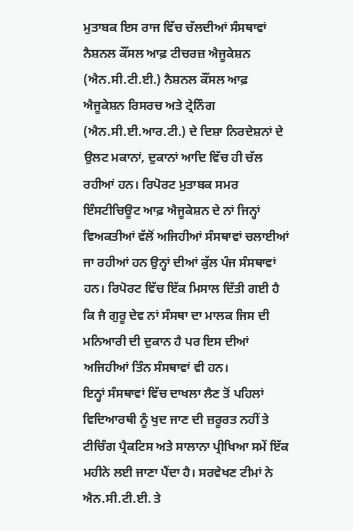ਮੁਤਾਬਕ ਇਸ ਰਾਜ ਵਿੱਚ ਚੱਲਦੀਆਂ ਸੰਸਥਾਵਾਂ ਨੈਸ਼ਨਲ ਕੌਂਸਲ ਆਫ਼ ਟੀਚਰਜ਼ ਐਜੂਕੇਸ਼ਨ (ਐਨ.ਸੀ.ਟੀ.ਈ.) ਨੈਸ਼ਨਲ ਕੌਂਸਲ ਆਫ਼ ਐਜੂਕੇਸ਼ਨ ਰਿਸਰਚ ਅਤੇ ਟ੍ਰੇਨਿੰਗ (ਐਨ.ਸੀ.ਈ.ਆਰ.ਟੀ.) ਦੇ ਦਿਸ਼ਾ ਨਿਰਦੇਸ਼ਨਾਂ ਦੇ ਉਲਟ ਮਕਾਨਾਂ, ਦੁਕਾਨਾਂ ਆਦਿ ਵਿੱਚ ਹੀ ਚੱਲ ਰਹੀਆਂ ਹਨ। ਰਿਪੋਰਟ ਮੁਤਾਬਕ ਸਮਰ ਇੰਸਟੀਚਿਊਟ ਆਫ਼ ਐਜੂਕੇਸ਼ਨ ਦੇ ਨਾਂ ਜਿਨ੍ਹਾਂ ਵਿਅਕਤੀਆਂ ਵੱਲੋਂ ਅਜਿਹੀਆਂ ਸੰਸਥਾਵਾਂ ਚਲਾਈਆਂ ਜਾ ਰਹੀਆਂ ਹਨ ਉਨ੍ਹਾਂ ਦੀਆਂ ਕੁੱਲ ਪੰਜ ਸੰਸਥਾਵਾਂ ਹਨ। ਰਿਪੋਰਟ ਵਿੱਚ ਇੱਕ ਮਿਸਾਲ ਦਿੱਤੀ ਗਈ ਹੈ ਕਿ ਜੈ ਗੁਰੂ ਦੇਵ ਨਾਂ ਸੰਸਥਾ ਦਾ ਮਾਲਕ ਜਿਸ ਦੀ ਮਨਿਆਰੀ ਦੀ ਦੁਕਾਨ ਹੈ ਪਰ ਇਸ ਦੀਆਂ ਅਜਿਹੀਆਂ ਤਿੰਨ ਸੰਸਥਾਵਾਂ ਵੀ ਹਨ।
ਇਨ੍ਹਾਂ ਸੰਸਥਾਵਾਂ ਵਿੱਚ ਦਾਖਲਾ ਲੈਣ ਤੋਂ ਪਹਿਲਾਂ ਵਿਦਿਆਰਥੀ ਨੂੰ ਖੁਦ ਜਾਣ ਦੀ ਜ਼ਰੂਰਤ ਨਹੀਂ ਤੇ ਟੀਚਿੰਗ ਪ੍ਰੈਕਟਿਸ ਅਤੇ ਸਾਲਾਨਾ ਪ੍ਰੀਖਿਆ ਸਮੇਂ ਇੱਕ ਮਹੀਨੇ ਲਈ ਜਾਣਾ ਪੈਂਦਾ ਹੈ। ਸਰਵੇਖਣ ਟੀਮਾਂ ਨੇ ਐਨ.ਸੀ.ਟੀ.ਈ. ਤੇ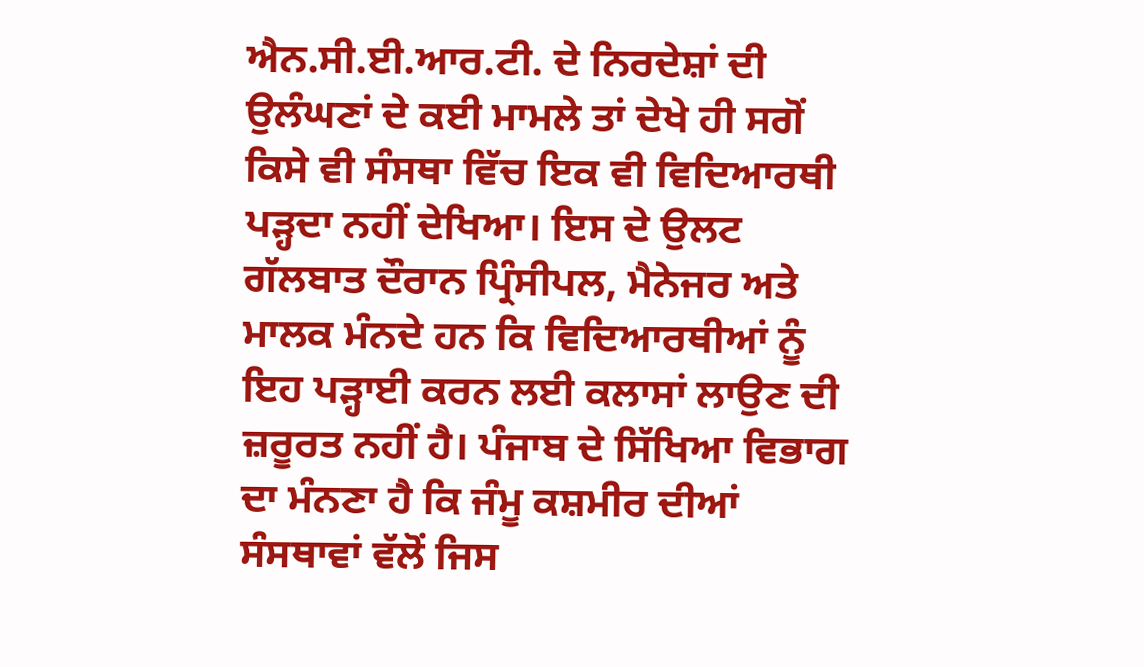ਐਨ.ਸੀ.ਈ.ਆਰ.ਟੀ. ਦੇ ਨਿਰਦੇਸ਼ਾਂ ਦੀ ਉਲੰਘਣਾਂ ਦੇ ਕਈ ਮਾਮਲੇ ਤਾਂ ਦੇਖੇ ਹੀ ਸਗੋਂ ਕਿਸੇ ਵੀ ਸੰਸਥਾ ਵਿੱਚ ਇਕ ਵੀ ਵਿਦਿਆਰਥੀ ਪੜ੍ਹਦਾ ਨਹੀਂ ਦੇਖਿਆ। ਇਸ ਦੇ ਉਲਟ ਗੱਲਬਾਤ ਦੌਰਾਨ ਪ੍ਰਿੰਸੀਪਲ, ਮੈਨੇਜਰ ਅਤੇ ਮਾਲਕ ਮੰਨਦੇ ਹਨ ਕਿ ਵਿਦਿਆਰਥੀਆਂ ਨੂੰ ਇਹ ਪੜ੍ਹਾਈ ਕਰਨ ਲਈ ਕਲਾਸਾਂ ਲਾਉਣ ਦੀ ਜ਼ਰੂਰਤ ਨਹੀਂ ਹੈ। ਪੰਜਾਬ ਦੇ ਸਿੱਖਿਆ ਵਿਭਾਗ ਦਾ ਮੰਨਣਾ ਹੈ ਕਿ ਜੰਮੂ ਕਸ਼ਮੀਰ ਦੀਆਂ ਸੰਸਥਾਵਾਂ ਵੱਲੋਂ ਜਿਸ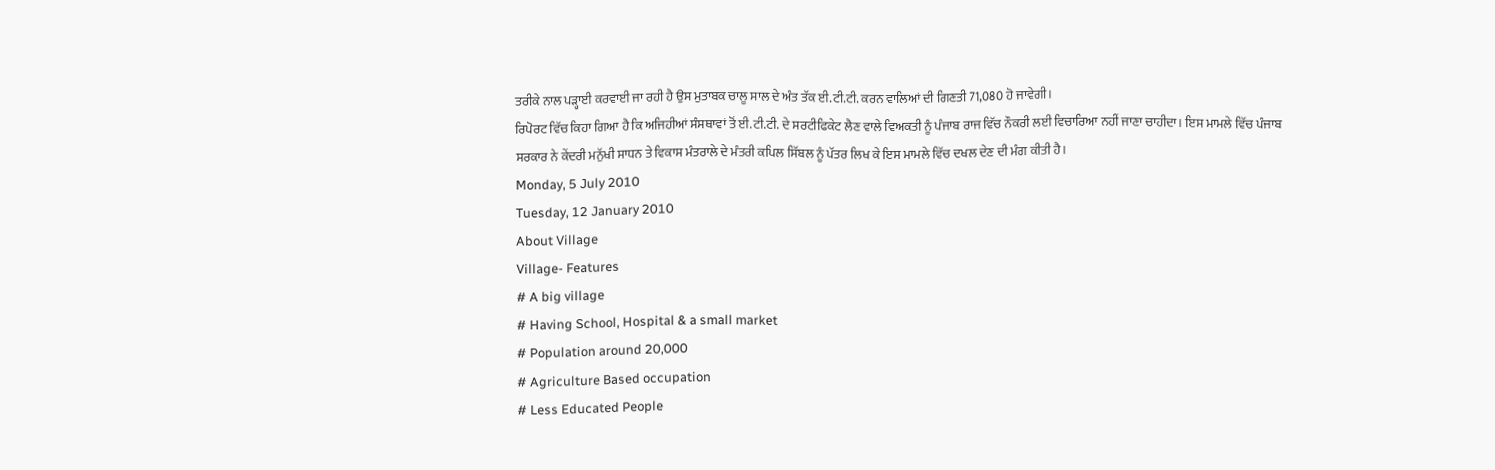ਤਰੀਕੇ ਨਾਲ ਪੜ੍ਹਾਈ ਕਰਵਾਈ ਜਾ ਰਹੀ ਹੈ ਉਸ ਮੁਤਾਬਕ ਚਾਲੂ ਸਾਲ ਦੇ ਅੰਤ ਤੱਕ ਈ.ਟੀ.ਟੀ. ਕਰਨ ਵਾਲਿਆਂ ਦੀ ਗਿਣਤੀ 71,080 ਹੋ ਜਾਵੇਗੀ।
ਰਿਪੋਰਟ ਵਿੱਚ ਕਿਹਾ ਗਿਆ ਹੈ ਕਿ ਅਜਿਹੀਆਂ ਸੰਸਥਾਵਾਂ ਤੋਂ ਈ.ਟੀ.ਟੀ. ਦੇ ਸਰਟੀਫਿਕੇਟ ਲੈਣ ਵਾਲੇ ਵਿਅਕਤੀ ਨੂੰ ਪੰਜਾਬ ਰਾਜ ਵਿੱਚ ਨੌਕਰੀ ਲਈ ਵਿਚਾਰਿਆ ਨਹੀਂ ਜਾਣਾ ਚਾਹੀਦਾ। ਇਸ ਮਾਮਲੇ ਵਿੱਚ ਪੰਜਾਬ ਸਰਕਾਰ ਨੇ ਕੇਂਦਰੀ ਮਨੁੱਖੀ ਸਾਧਨ ਤੇ ਵਿਕਾਸ ਮੰਤਰਾਲੇ ਦੇ ਮੰਤਰੀ ਕਪਿਲ ਸਿੱਬਲ ਨੂੰ ਪੱਤਰ ਲਿਖ ਕੇ ਇਸ ਮਾਮਲੇ ਵਿੱਚ ਦਖਲ ਦੇਣ ਦੀ ਮੰਗ ਕੀਤੀ ਹੈ।
Monday, 5 July 2010
Tuesday, 12 January 2010
About Village
Village- Features
# A big village
# Having School, Hospital & a small market
# Population around 20,000
# Agriculture Based occupation
# Less Educated People